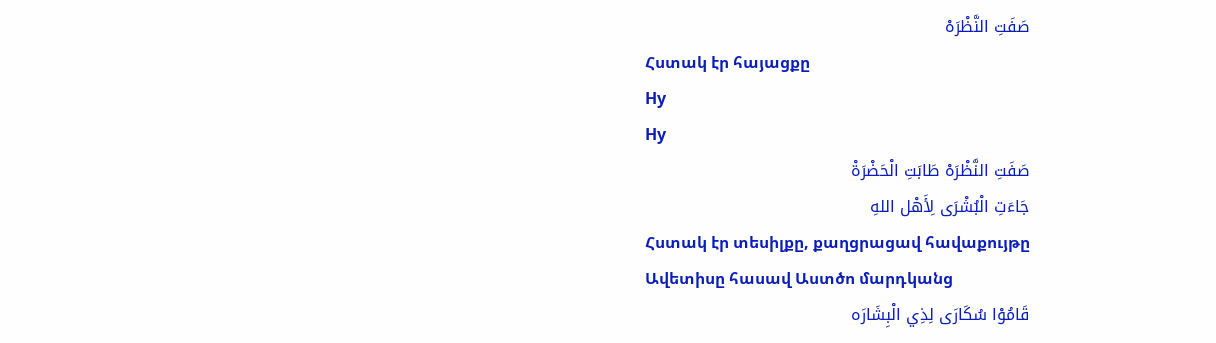صَفَتِ النَّظْرَهْ
Հստակ էր հայացքը
Hy
Hy
صَفَتِ النَّظْرَهْ طَابَتِ الْحَضْرَةْ
جَاءَتِ الْبُشْرَى لِأَهْل اللهِ
Հստակ էր տեսիլքը, քաղցրացավ հավաքույթը
Ավետիսը հասավ Աստծո մարդկանց
قَامُوْا سُكَارَى لِذِي الْبِشَارَه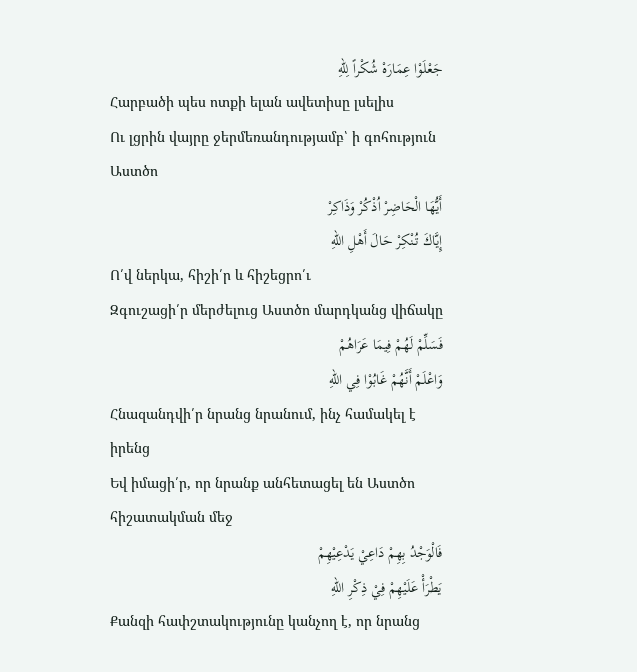جَعْلَوْا عِمَارَهْ شُكْراً لِلّهِ
Հարբածի պես ոտքի ելան ավետիսը լսելիս
Ու լցրին վայրը ջերմեռանդությամբ՝ ի գոհություն Աստծո
أَيُّهَا الْحَاضِرْ اُذْكُرْ وَذَاكِرْ
إِيَّاكَ تُنْكِرْ حَالَ أَهْلِ اللهِ
Ո՛վ ներկա, հիշի՛ր և հիշեցրո՛ւ
Զգուշացի՛ր մերժելուց Աստծո մարդկանց վիճակը
فَسَلِّمْ لَهُمْ فِيمَا عَرَاهُمْ
وَاعْلَمْ أَنَّهُمْ غَابُوْا فِي اللهِ
Հնազանդվի՛ր նրանց նրանում, ինչ համակել է իրենց
Եվ իմացի՛ր, որ նրանք անհետացել են Աստծո հիշատակման մեջ
فَالْوَجْدُ بِهِمْ دَاعِيْ يَدْعِيْهِمْ
يَطْرَأْ عَلَيْهِمْ فِيْ ذِكْرِ اللهِ
Քանզի հափշտակությունը կանչող է, որ նրանց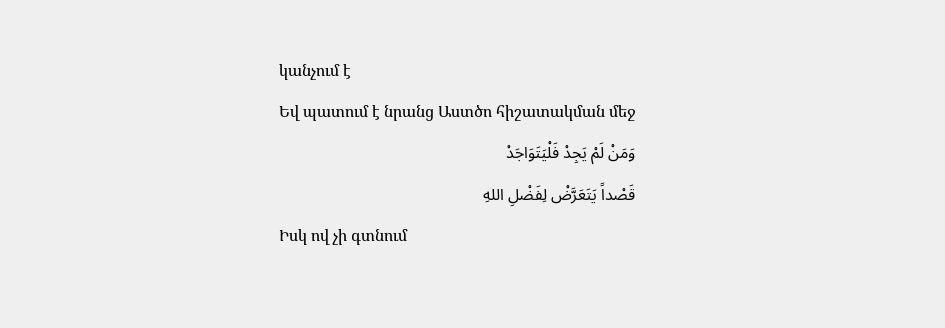կանչում է
Եվ պատում է նրանց Աստծո հիշատակման մեջ
وَمَنْ لَمْ يَجِدْ فَلْيَتَوَاجَدْ
قَصْداً يَتَعَرَّضْ لِفَضْلِ اللهِ
Իսկ ով չի գտնում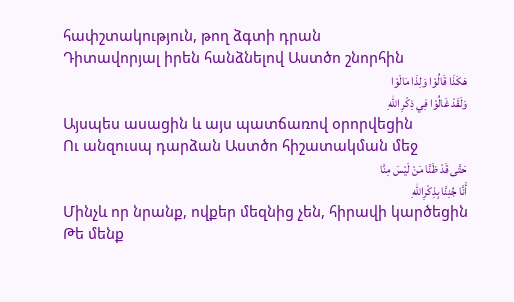հափշտակություն, թող ձգտի դրան
Դիտավորյալ իրեն հանձնելով Աստծո շնորհին
هَكَذَا قَالُوْا وَلِذَا مَالَوْا
وَلَقَدْ غَالُوْا فِي ذِكْرِ اللهِ
Այսպես ասացին և այս պատճառով օրորվեցին
Ու անզուսպ դարձան Աստծո հիշատակման մեջ
حَتَّى قَدْ ظَنَّا مَنْ لَيْسَ مِنَّا
أَنَّا جُنِنَّا بِذِكْرِاللهِ
Մինչև որ նրանք, ովքեր մեզնից չեն, հիրավի կարծեցին
Թե մենք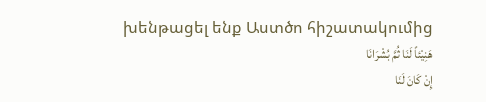խենթացել ենք Աստծո հիշատակումից
هَنِيْئاً لَنَا ثُمَّ بُشْرَانَا
إِنْ كَانَ لَنَا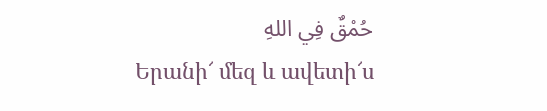حُمْقٌ فِي اللهِ
Երանի՜ մեզ և ավետի՜ս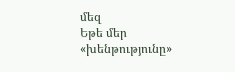մեզ
Եթե մեր «խենթությունը»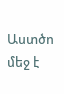Աստծո մեջ է